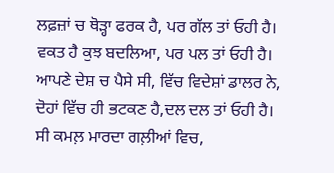ਲਫ਼ਜ਼ਾਂ ਚ ਥੋੜ੍ਹਾ ਫਰਕ ਹੈ, ਪਰ ਗੱਲ ਤਾਂ ਓਹੀ ਹੈ।
ਵਕਤ ਹੈ ਕੁਝ ਬਦਲਿਆ, ਪਰ ਪਲ ਤਾਂ ਓਹੀ ਹੈ।
ਆਪਣੇ ਦੇਸ਼ ਚ ਪੈਸੇ ਸੀ, ਵਿੱਚ ਵਿਦੇਸ਼ਾਂ ਡਾਲਰ ਨੇ,
ਦੋਹਾਂ ਵਿੱਚ ਹੀ ਭਟਕਣ ਹੈ,ਦਲ ਦਲ ਤਾਂ ਓਹੀ ਹੈ।
ਸੀ ਕਮਲ਼ ਮਾਰਦਾ ਗਲ਼ੀਆਂ ਵਿਚ,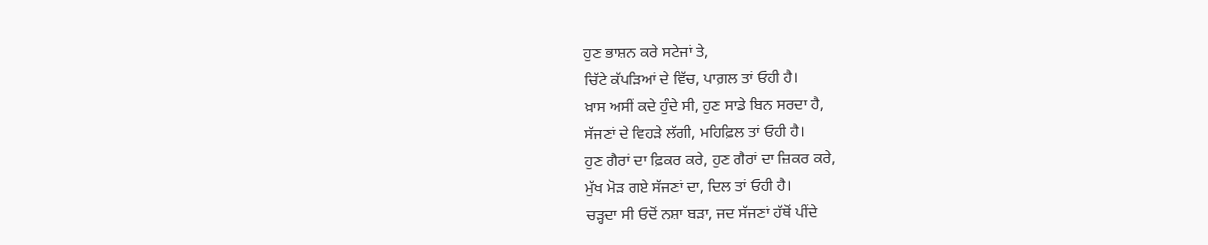ਹੁਣ ਭਾਸ਼ਨ ਕਰੇ ਸਟੇਜਾਂ ਤੇ,
ਚਿੱਟੇ ਕੱਪੜਿਆਂ ਦੇ ਵਿੱਚ, ਪਾਗ਼ਲ ਤਾਂ ਓਹੀ ਹੈ।
ਖ਼ਾਸ ਅਸੀਂ ਕਦੇ ਹੁੰਦੇ ਸੀ, ਹੁਣ ਸਾਡੇ ਬਿਨ ਸਰਦਾ ਹੈ,
ਸੱਜਣਾਂ ਦੇ ਵਿਹੜੇ ਲੱਗੀ, ਮਹਿਫ਼ਿਲ ਤਾਂ ਓਹੀ ਹੈ।
ਹੁਣ ਗੈਰਾਂ ਦਾ ਫ਼ਿਕਰ ਕਰੇ, ਹੁਣ ਗੈਰਾਂ ਦਾ ਜ਼ਿਕਰ ਕਰੇ,
ਮੁੱਖ ਮੋੜ ਗਏ ਸੱਜਣਾਂ ਦਾ, ਦਿਲ ਤਾਂ ਓਹੀ ਹੈ।
ਚੜ੍ਹਦਾ ਸੀ ਓਦੋਂ ਨਸ਼ਾ ਬੜਾ, ਜਦ ਸੱਜਣਾਂ ਹੱਥੋਂ ਪੀਂਦੇ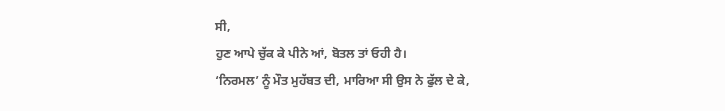ਸੀ,
ਹੁਣ ਆਪੇ ਚੁੱਕ ਕੇ ਪੀਨੇ ਆਂ, ਬੋਤਲ ਤਾਂ ਓਹੀ ਹੈ।
‘ਨਿਰਮਲ’ ਨੂੰ ਮੌਤ ਮੁਹੱਬਤ ਦੀ, ਮਾਰਿਆ ਸੀ ਉਸ ਨੇ ਫੁੱਲ ਦੇ ਕੇ,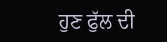ਹੁਣ ਫੁੱਲ ਦੀ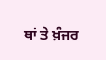ਥਾਂ ਤੇ ਖ਼ੰਜਰ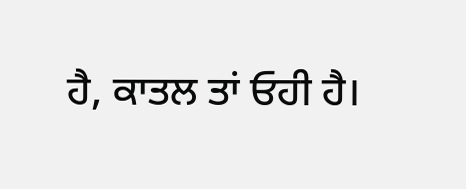ਹੈ, ਕਾਤਲ ਤਾਂ ਓਹੀ ਹੈ।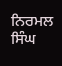ਨਿਰਮਲ ਸਿੰਘ